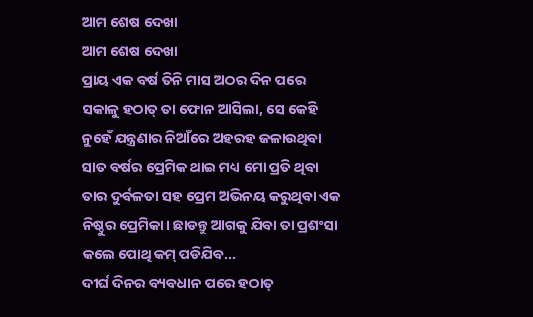ଆମ ଶେଷ ଦେଖା
ଆମ ଶେଷ ଦେଖା
ପ୍ରାୟ ଏକ ବର୍ଷ ତିନି ମାସ ଅଠର ଦିନ ପରେ ସକାଳୁ ହଠାତ୍ ତା ଫୋନ ଆସିଲା, ସେ କେହି ନୁହେଁ ଯନ୍ତ୍ରଣାର ନିଆଁରେ ଅହରହ ଜଳାଉଥିବା ସାତ ବର୍ଷର ପ୍ରେମିକ ଥାଇ ମଧ୍ୟ ମୋ ପ୍ରତି ଥିବା ତାର ଦୁର୍ବଳତା ସହ ପ୍ରେମ ଅଭିନୟ କରୁଥିବା ଏକ ନିଷ୍ଠୁର ପ୍ରେମିକା। ଛାଡନ୍ତୁ ଆଗକୁ ଯିବା ତା ପ୍ରଶଂସା କଲେ ପୋଥି କମ୍ ପଡିଯିବ...
ଦୀର୍ଘ ଦିନର ବ୍ୟବଧାନ ପରେ ହଠାତ୍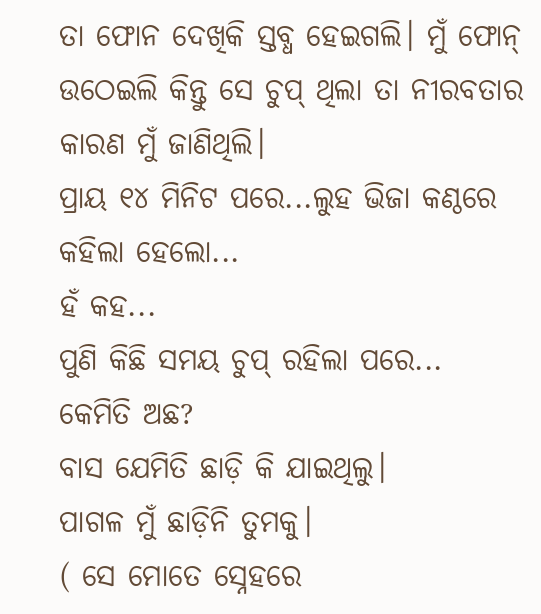ତା ଫୋନ ଦେଖିକି ସ୍ତବ୍ଧ ହେଇଗଲି। ମୁଁ ଫୋନ୍ ଉଠେଇଲି କିନ୍ତୁ ସେ ଚୁପ୍ ଥିଲା ତା ନୀରବତାର କାରଣ ମୁଁ ଜାଣିଥିଲି।
ପ୍ରାୟ ୧୪ ମିନିଟ ପରେ...ଲୁହ ଭିଜା କଣ୍ଠରେ କହିଲା ହେଲୋ...
ହଁ କହ...
ପୁଣି କିଛି ସମୟ ଚୁପ୍ ରହିଲା ପରେ...
କେମିତି ଅଛ?
ବାସ ଯେମିତି ଛାଡ଼ି କି ଯାଇଥିଲୁ।
ପାଗଳ ମୁଁ ଛାଡ଼ିନି ତୁମକୁ।
( ସେ ମୋତେ ସ୍ନେହରେ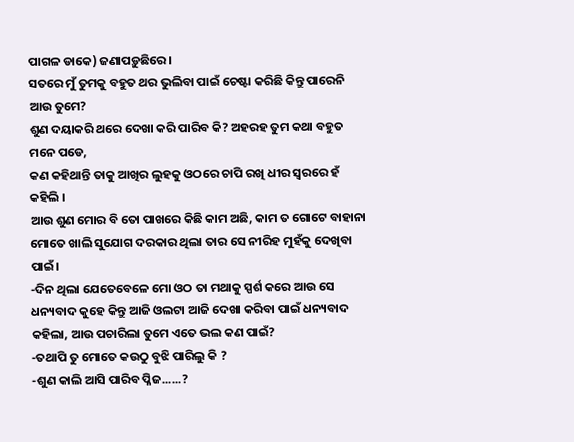ପାଗଳ ଡାକେ) ଜଣାପଡ଼ୁଛିରେ।
ସତରେ ମୁଁ ତୁମକୁ ବହୁତ ଥର ଭୁଲିବା ପାଇଁ ଚେଷ୍ଟା କରିଛି କିନ୍ତୁ ପାରେନି ଆଉ ତୁମେ?
ଶୁଣ ଦୟାକରି ଥରେ ଦେଖା କରି ପାରିବ କି? ଅହରହ ତୁମ କଥା ବହୁତ ମନେ ପଡେ,
କଣ କହିଥାନ୍ତି ତାକୁ ଆଖିର ଲୁହକୁ ଓଠରେ ଚାପି ରଖି ଧୀର ସ୍ଵରରେ ହଁ କହିଲି ।
ଆଉ ଶୁଣ ମୋର ବି ତୋ ପାଖରେ କିଛି କାମ ଅଛି, କାମ ତ ଗୋଟେ ବାହାନା ମୋତେ ଖାଲି ସୁଯୋଗ ଦରକାର ଥିଲା ତାର ସେ ନୀରିହ ମୁହଁକୁ ଦେଖିବା ପାଇଁ।
-ଦିନ ଥିଲା ଯେତେବେଳେ ମୋ ଓଠ ତା ମଥାକୁ ସ୍ପର୍ଶ କରେ ଆଉ ସେ ଧନ୍ୟବାଦ କୁହେ କିନ୍ତୁ ଆଜି ଓଲଟା ଆଜି ଦେଖା କରିବା ପାଇଁ ଧନ୍ୟବାଦ କହିଲା, ଆଉ ପଚାରିଲା ତୁମେ ଏତେ ଭଲ କଣ ପାଇଁ?
-ତଥାପି ତୁ ମୋତେ କଉଠୁ ବୁଝି ପାରିଲୁ କି ?
-ଶୁଣ କାଲି ଆସି ପାରିବ ପ୍ଳିଜ......?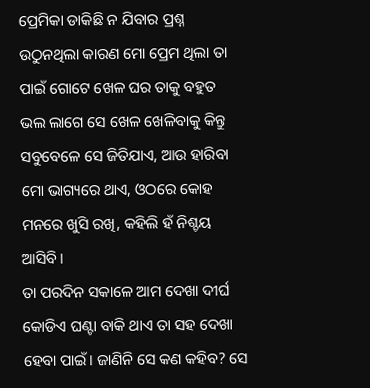ପ୍ରେମିକା ଡାକିଛି ନ ଯିବାର ପ୍ରଶ୍ନ ଉଠୁନଥିଲା କାରଣ ମୋ ପ୍ରେମ ଥିଲା ତା ପାଇଁ ଗୋଟେ ଖେଳ ଘର ତାକୁ ବହୁତ ଭଲ ଲାଗେ ସେ ଖେଳ ଖେଳିବାକୁ କିନ୍ତୁ ସବୁବେଳେ ସେ ଜିତିଯାଏ, ଆଉ ହାରିବା ମୋ ଭାଗ୍ୟରେ ଥାଏ, ଓଠରେ କୋହ ମନରେ ଖୁସି ରଖି, କହିଲି ହଁ ନିଶ୍ଚୟ ଆସିବି।
ତା ପରଦିନ ସକାଳେ ଆମ ଦେଖା ଦୀର୍ଘ କୋଡିଏ ଘଣ୍ଟା ବାକି ଥାଏ ତା ସହ ଦେଖା ହେବା ପାଇଁ। ଜାଣିନି ସେ କଣ କହିବ? ସେ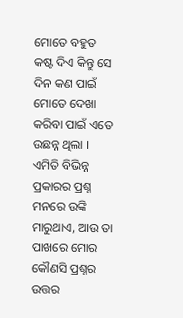ମୋତେ ବହୁତ କଷ୍ଟ ଦିଏ କିନ୍ତୁ ସେ ଦିନ କଣ ପାଇଁ ମୋତେ ଦେଖା କରିବା ପାଇଁ ଏତେ ଉଛନ୍ନ ଥିଲା । ଏମିତି ବିଭିନ୍ନ ପ୍ରକାରର ପ୍ରଶ୍ନ ମନରେ ଉଙ୍କି ମାରୁଥାଏ, ଆଉ ତା ପାଖରେ ମୋର କୌଣସି ପ୍ରଶ୍ନର ଉତ୍ତର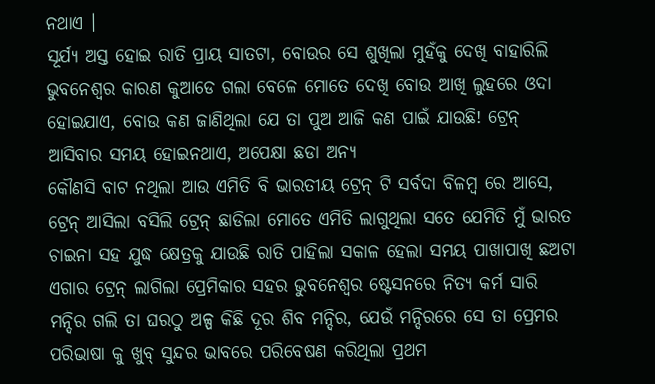ନଥାଏ ।
ସୂର୍ଯ୍ୟ ଅସ୍ତ ହୋଇ ରାତି ପ୍ରାୟ ସାତଟା, ବୋଉର ସେ ଶୁଖିଲା ମୁହଁକୁ ଦେଖି ବାହାରିଲି ଭୁବନେଶ୍ଵର କାରଣ କୁଆଡେ ଗଲା ବେଳେ ମୋତେ ଦେଖି ବୋଉ ଆଖି ଲୁହରେ ଓଦା ହୋଇଯାଏ, ବୋଉ କଣ ଜାଣିଥିଲା ଯେ ତା ପୁଅ ଆଜି କଣ ପାଇଁ ଯାଉଛି! ଟ୍ରେନ୍ ଆସିବାର ସମୟ ହୋଇନଥାଏ, ଅପେକ୍ଷା ଛଡା ଅନ୍ୟ
କୌଣସି ବାଟ ନଥିଲା ଆଉ ଏମିତି ବି ଭାରତୀୟ ଟ୍ରେନ୍ ଟି ସର୍ବଦା ବିଳମ୍ବ ରେ ଆସେ, ଟ୍ରେନ୍ ଆସିଲା ବସିଲି ଟ୍ରେନ୍ ଛାଡିଲା ମୋତେ ଏମିତି ଲାଗୁଥିଲା ସତେ ଯେମିତି ମୁଁ ଭାରତ ଚାଇନା ସହ ଯୁଦ୍ଧ କ୍ଷେତ୍ରକୁ ଯାଉଛି ରାତି ପାହିଲା ସକାଳ ହେଲା ସମୟ ପାଖାପାଖି ଛଅଟା ଏଗାର ଟ୍ରେନ୍ ଲାଗିଲା ପ୍ରେମିକାର ସହର ଭୁବନେଶ୍ବର ଷ୍ଟେସନରେ ନିତ୍ୟ କର୍ମ ସାରି ମନ୍ଦିର ଗଲି ତା ଘରଠୁ ଅଳ୍ପ କିଛି ଦୂର ଶିବ ମନ୍ଦିର, ଯେଉଁ ମନ୍ଦିରରେ ସେ ତା ପ୍ରେମର ପରିଭାଷା କୁ ଖୁବ୍ ସୁନ୍ଦର ଭାବରେ ପରିବେଷଣ କରିଥିଲା ପ୍ରଥମ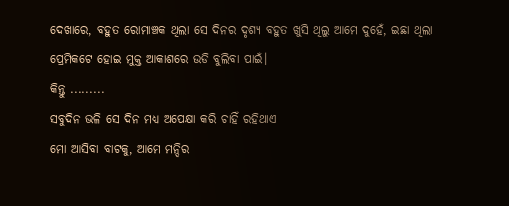ଦେଖାରେ, ବହୁତ ରୋମାଞ୍ଚକ ଥିଲା ସେ ଦିନର ଦୃଶ୍ୟ ବହୁତ ଖୁସି ଥିଲୁ ଆମେ ଦୁହେଁ, ଇଛା ଥିଲା ପ୍ରେମିକଟେ ହୋଇ ମୁକ୍ତ ଆକାଶରେ ଉଡି ବୁଲିବା ପାଇଁ।
କିନ୍ତୁ .........
ସବୁଦିନ ଭଳି ସେ ଦିନ ମଧ୍ୟ ଅପେକ୍ଷା କରି ଚାହିଁ ରହିଥାଏ
ମୋ ଆସିବା ବାଟକୁ, ଆମେ ମନ୍ଦିର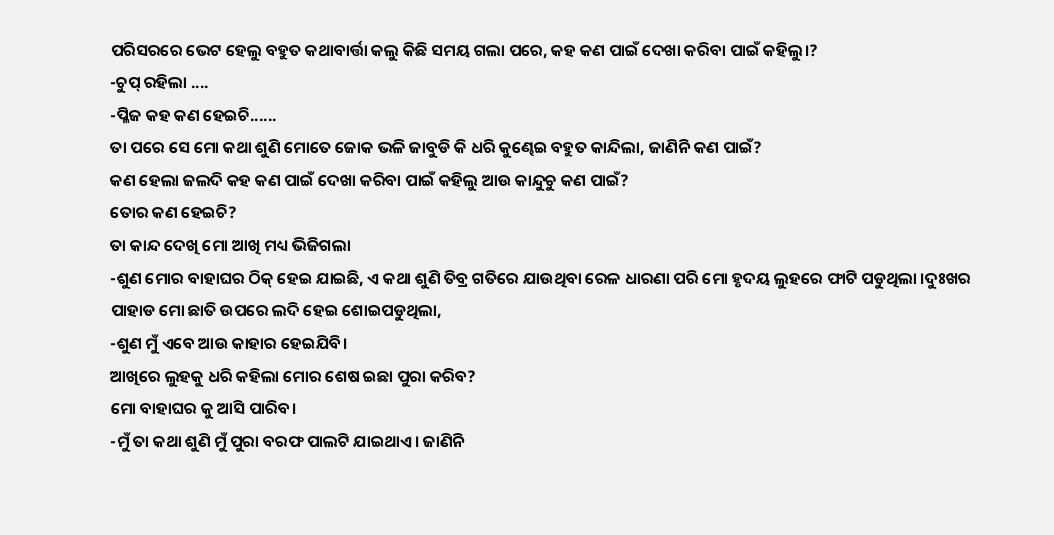ପରିସରରେ ଭେଟ ହେଲୁ ବହୁତ କଥାବାର୍ତ୍ତା କଲୁ କିଛି ସମୟ ଗଲା ପରେ, କହ କଣ ପାଇଁ ଦେଖା କରିବା ପାଇଁ କହିଲୁ।?
-ଚୁପ୍ ରହିଲା ....
-ପ୍ଳିଜ କହ କଣ ହେଇଚି......
ତା ପରେ ସେ ମୋ କଥା ଶୁଣି ମୋତେ ଜୋକ ଭଳି ଜାବୁଡି କି ଧରି କୁଣ୍ଢେଇ ବହୁତ କାନ୍ଦିଲା, ଜାଣିନି କଣ ପାଇଁ?
କଣ ହେଲା ଜଲଦି କହ କଣ ପାଇଁ ଦେଖା କରିବା ପାଇଁ କହିଲୁ ଆଉ କାନ୍ଦୁଚୁ କଣ ପାଇଁ?
ତୋର କଣ ହେଇଚି?
ତା କାନ୍ଦ ଦେଖି ମୋ ଆଖି ମଧ୍ୟ ଭିଜିଗଲା
-ଶୁଣ ମୋର ବାହାଘର ଠିକ୍ ହେଇ ଯାଇଛି, ଏ କଥା ଶୁଣି ତିବ୍ର ଗତିରେ ଯାଉଥିବା ରେଳ ଧାରଣା ପରି ମୋ ହୃଦୟ ଲୁହରେ ଫାଟି ପଡୁଥିଲା ।ଦୁଃଖର ପାହାଡ ମୋ ଛାତି ଉପରେ ଲଦି ହେଇ ଶୋଇପଡୁଥିଲା,
-ଶୁଣ ମୁଁ ଏବେ ଆଉ କାହାର ହେଇଯିବି।
ଆଖିରେ ଲୁହକୁ ଧରି କହିଲା ମୋର ଶେଷ ଇଛା ପୁରା କରିବ?
ମୋ ବାହାଘର କୁ ଆସି ପାରିବ।
-ମୁଁ ତା କଥା ଶୁଣି ମୁଁ ପୁରା ବରଫ ପାଲଟି ଯାଇଥାଏ। ଜାଣିନି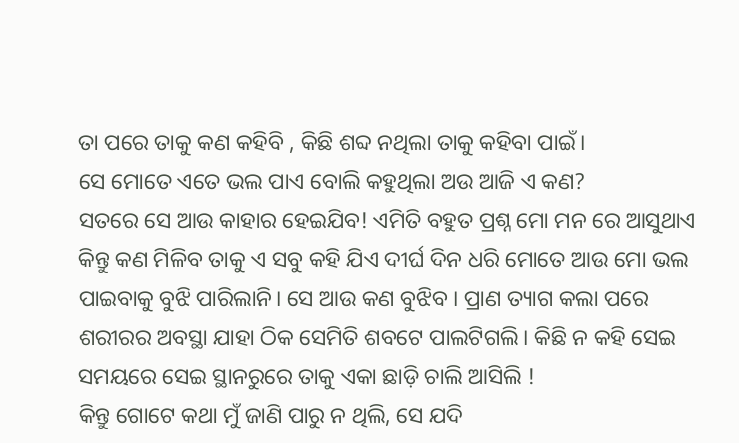ତା ପରେ ତାକୁ କଣ କହିବି , କିଛି ଶବ୍ଦ ନଥିଲା ତାକୁ କହିବା ପାଇଁ।
ସେ ମୋତେ ଏତେ ଭଲ ପାଏ ବୋଲି କହୁଥିଲା ଅଉ ଆଜି ଏ କଣ?
ସତରେ ସେ ଆଉ କାହାର ହେଇଯିବ! ଏମିତି ବହୁତ ପ୍ରଶ୍ନ ମୋ ମନ ରେ ଆସୁଥାଏ କିନ୍ତୁ କଣ ମିଳିବ ତାକୁ ଏ ସବୁ କହି ଯିଏ ଦୀର୍ଘ ଦିନ ଧରି ମୋତେ ଆଉ ମୋ ଭଲ ପାଇବାକୁ ବୁଝି ପାରିଲାନି। ସେ ଆଉ କଣ ବୁଝିବ । ପ୍ରାଣ ତ୍ୟାଗ କଲା ପରେ ଶରୀରର ଅବସ୍ଥା ଯାହା ଠିକ ସେମିତି ଶବଟେ ପାଲଟିଗଲି। କିଛି ନ କହି ସେଇ ସମୟରେ ସେଇ ସ୍ଥାନରୁରେ ତାକୁ ଏକା ଛାଡ଼ି ଚାଲି ଆସିଲି !
କିନ୍ତୁ ଗୋଟେ କଥା ମୁଁ ଜାଣି ପାରୁ ନ ଥିଲି, ସେ ଯଦି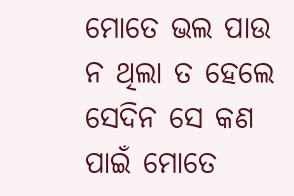ମୋତେ ଭଲ ପାଉ ନ ଥିଲା ତ ହେଲେ ସେଦିନ ସେ କଣ ପାଇଁ ମୋତେ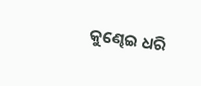କୁଣ୍ଢେଇ ଧରି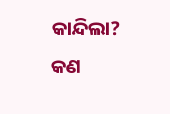କାନ୍ଦିଲା?
କଣ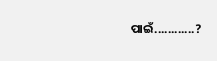ପାଇଁ............?